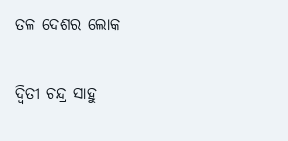ତଳ ଦେଶର ଲୋକ

ଦ୍ୱିତୀ ଚନ୍ଦ୍ର ସାହୁ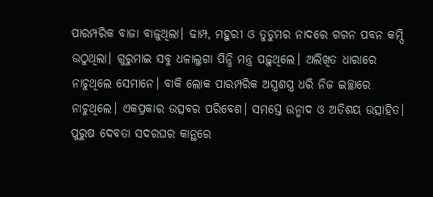ପାରମ୍ପରିକ ବାଜା ବାଜୁଥିଲା। ଢାମ୍ପ, ମହୁରୀ ଓ ତୁଡୁମର ନାଦରେ ଗଗନ ପବନ କମ୍ପି ଉଠୁଥିଲା। ଗୁରୁମାଇ ସବୁ ଧଳାଲୁଗା ପିନ୍ଧି ମନ୍ତ୍ର ପଢ଼ୁଥିଲେ। ଅଲିଖିତ ଧାରାରେ ନାଚୁଥିଲେ ସେମାନେ। ବାକି ଲୋକ ପାରମ୍ପରିକ ଅସ୍ତ୍ରଶସ୍ତ୍ର ଧରି ନିଜ ଇଚ୍ଛାରେ ନାଚୁଥିଲେ। ଏକପ୍ରକାର ଉତ୍ସବର ପରିବେଶ। ସମସ୍ତେ ଉନ୍ମାଦ ଓ ଅତିଶୟ ଉତ୍ସାହିତ। ପୁରୁଷ ଦେବତା ସଦରଘର କାନ୍ଥରେ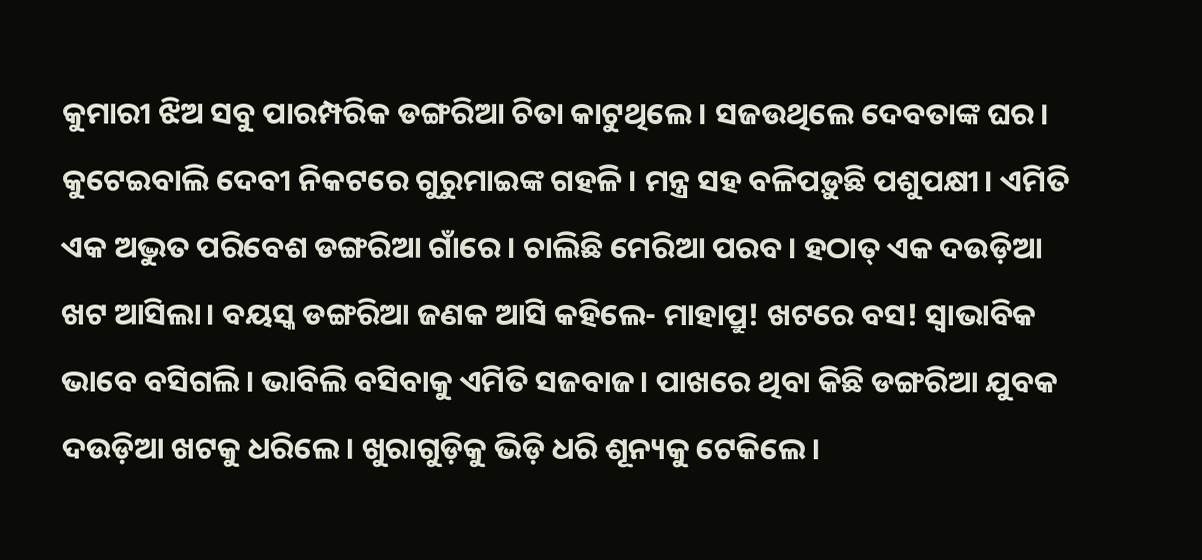କୁମାରୀ ଝିଅ ସବୁ ପାରମ୍ପରିକ ଡଙ୍ଗରିଆ ଚିତା କାଟୁଥିଲେ। ସଜଉଥିଲେ ଦେବତାଙ୍କ ଘର। କୁଟେଇବାଲି ଦେବୀ ନିକଟରେ ଗୁରୁମାଇଙ୍କ ଗହଳି। ମନ୍ତ୍ର ସହ ବଳିପଡ଼ୁଛି ପଶୁପକ୍ଷୀ। ଏମିତି ଏକ ଅଦ୍ଭୁତ ପରିବେଶ ଡଙ୍ଗରିଆ ଗାଁରେ। ଚାଲିଛି ମେରିଆ ପରବ। ହଠାତ୍‌ ଏକ ଦଉଡ଼ିଆ ଖଟ ଆସିଲା। ବୟସ୍କ ଡଙ୍ଗରିଆ ଜଣକ ଆସି କହିଲେ- ମାହାପ୍ରୁ! ଖଟରେ ବସ! ସ୍ବାଭାବିକ ଭାବେ ବସିଗଲି। ଭାବିଲି ବସିବାକୁ ଏମିତି ସଜବାଜ। ପାଖରେ ଥିବା କିଛି ଡଙ୍ଗରିଆ ଯୁବକ ଦଉଡ଼ିଆ ଖଟକୁ ଧରିଲେ। ଖୁରାଗୁଡ଼ିକୁ ଭିଡ଼ି ଧରି ଶୂନ୍ୟକୁ ଟେକିଲେ।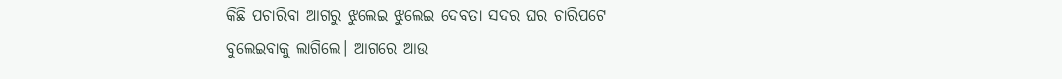କିଛି ପଚାରିବା ଆଗରୁ ଝୁଲେଇ ଝୁଲେଇ ଦେବତା ସଦର ଘର ଚାରିପଟେ ବୁଲେଇବାକୁ ଲାଗିଲେ। ଆଗରେ ଆଉ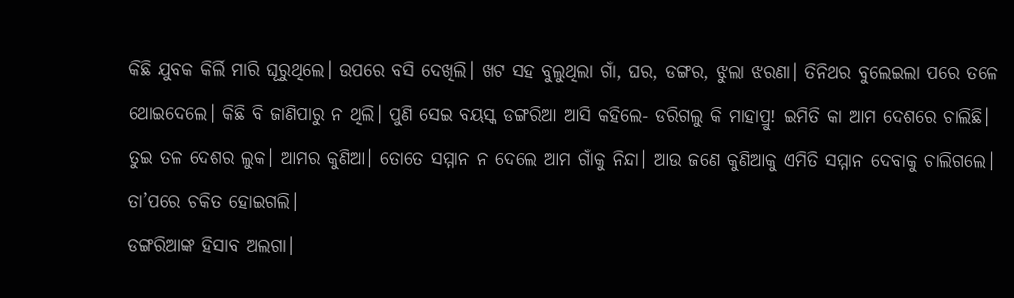କିଛି ଯୁବକ କିର୍ଲି ମାରି ଘୂରୁଥିଲେ। ଉପରେ ବସି ଦେଖିଲି। ଖଟ ସହ ବୁଲୁଥିଲା ଗାଁ, ଘର, ଡଙ୍ଗର, ଝୁଲା ଝରଣା। ତିନିଥର ବୁଲେଇଲା ପରେ ତଳେ ଥୋଇଦେଲେ। କିଛି ବି ଜାଣିପାରୁ ନ ଥିଲି। ପୁଣି ସେଇ ବୟସ୍କ ଡଙ୍ଗରିଆ ଆସି କହିଲେ- ଡରିଗଲୁ କି ମାହାପ୍ରୁ! ଇମିତି କା ଆମ ଦେଶରେ ଚାଲିଛି। ତୁଇ ତଳ ଦେଶର ଲୁକ। ଆମର କୁଣିଆ। ତୋତେ ସମ୍ମାନ ନ ଦେଲେ ଆମ ଗାଁକୁ ନିନ୍ଦା। ଆଉ ଜଣେ କୁଣିଆକୁ ଏମିତି ସମ୍ମାନ ଦେବାକୁ ଚାଲିଗଲେ। ତା’ପରେ ଚକିତ ହୋଇଗଲି।
ଡଙ୍ଗରିଆଙ୍କ ହିସାବ ଅଲଗା।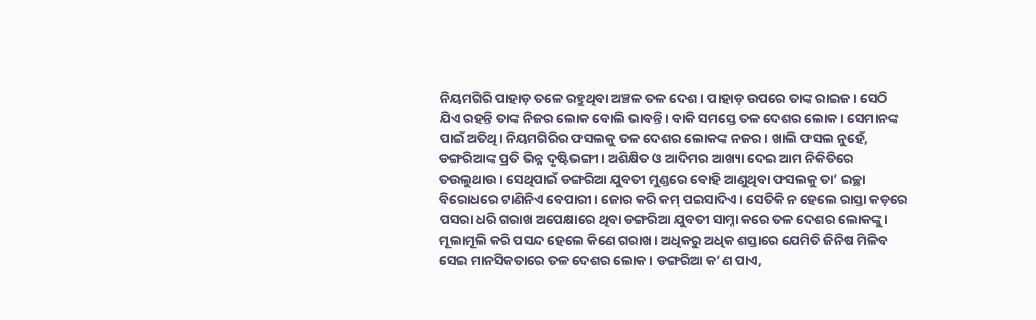ନିୟମଗିରି ପାହାଡ଼ ତଳେ ରହୁଥିବା ଅଞ୍ଚଳ ତଳ ଦେଶ। ପାହାଡ଼ ଉପରେ ତାଙ୍କ ରାଇଜ। ସେଠି ଯିଏ ରହନ୍ତି ତାଙ୍କ ନିଜର ଲୋକ ବୋଲି ଭାବନ୍ତି। ବାକି ସମସ୍ତେ ତଳ ଦେଶର ଲୋକ। ସେମାନଙ୍କ ପାଇଁ ଅତିଥି। ନିୟମଗିରିର ଫସଲକୁ ତଳ ଦେଶର ଲୋକଙ୍କ ନଜର। ଖାଲି ଫସଲ ନୁହେଁ, ଡଙ୍ଗରିଆଙ୍କ ପ୍ରତି ଭିନ୍ନ ଦୃଷ୍ଟିଭଙ୍ଗୀ। ଅଶିକ୍ଷିତ ଓ ଆଦିମର ଆଖ୍ୟା ଦେଇ ଆମ ନିକିତିରେ ତଉଲୁଥାଉ। ସେଥିପାଇଁ ଡଙ୍ଗରିଆ ଯୁବତୀ ମୁଣ୍ଡରେ ବୋହି ଆଣୁଥିବା ଫସଲକୁ ତା’ ଇଚ୍ଛା ବିରୋଧରେ ଟାଣିନିଏ ବେପାରୀ। ଜୋର କରି କମ୍‌ ପଇସାଦିଏ। ସେତିକି ନ ହେଲେ ରାସ୍ତା କଡ଼ରେ ପସରା ଧରି ଗରାଖ ଅପେକ୍ଷାରେ ଥିବା ଡଙ୍ଗରିଆ ଯୁବତୀ ସାମ୍ନା କରେ ତଳ ଦେଶର ଲୋକଙ୍କୁ। ମୂଲାମୂଲି କରି ପସନ୍ଦ ହେଲେ କିଣେ ଗରାଖ। ଅଧିକରୁ ଅଧିକ ଶସ୍ତାରେ ଯେମିତି ଜିନିଷ ମିଳିବ ସେଇ ମାନସିକତାରେ ତଳ ଦେଶର ଲୋକ। ଡଙ୍ଗରିଆ କ’ଣ ପାଏ,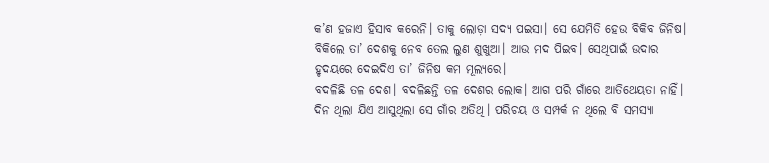କ’ଣ ହଜାଏ ହିସାବ କରେନି। ତାକୁ ଲୋଡ଼ା ସଦ୍ୟ ପଇସା। ସେ ଯେମିତି ହେଉ ବିକିବ ଜିନିଷ। ବିକିଲେ ତା’ ଦେଶକୁ ନେବ ତେଲ ଲୁଣ ଶୁଖୁଆ। ଆଉ ମଦ ପିଇବ। ସେଥିପାଇଁ ଉଦାର ହୃଦୟରେ ଦେଇଦିଏ ତା’ ଜିନିଷ କମ ମୂଲ୍ୟରେ।
ବଦଳିଛି ତଳ ଦେଶ। ବଦଳିଛନ୍ତି ତଳ ଦେଶର ଲୋକ। ଆଗ ପରି ଗାଁରେ ଆତିଥେୟତା ନାହିଁ। ଦିନ ଥିଲା ଯିଏ ଆସୁଥିଲା ସେ ଗାଁର ଅତିଥି। ପରିଚୟ ଓ ସମ୍ପର୍କ ନ ଥିଲେ ବି ସମସ୍ୟା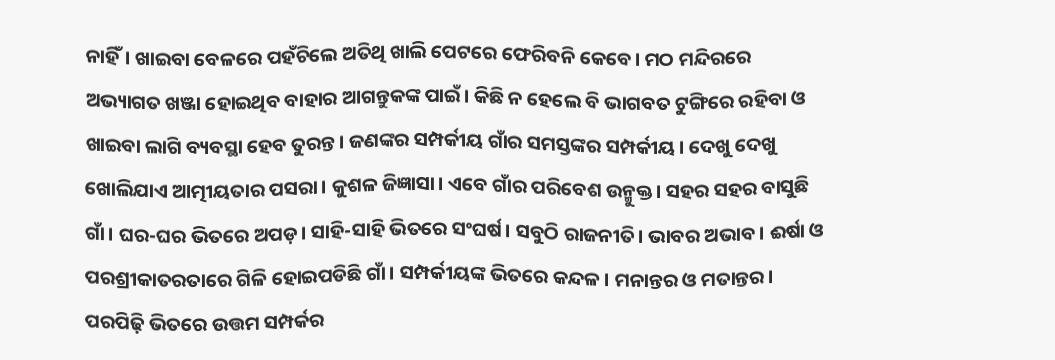ନାହିଁ। ଖାଇବା ବେଳରେ ପହଁଚିଲେ ଅତିଥି ଖାଲି ପେଟରେ ଫେରିବନି କେବେ। ମଠ ମନ୍ଦିରରେ ଅଭ୍ୟାଗତ ଖଞ୍ଜା ହୋଇଥିବ ବାହାର ଆଗନ୍ତୁକଙ୍କ ପାଇଁ। କିଛି ନ ହେଲେ ବି ଭାଗବତ ଟୁଙ୍ଗିରେ ରହିବା ଓ ଖାଇବା ଲାଗି ବ୍ୟବସ୍ଥା ହେବ ତୁରନ୍ତ। ଜଣଙ୍କର ସମ୍ପର୍କୀୟ ଗାଁର ସମସ୍ତଙ୍କର ସମ୍ପର୍କୀୟ। ଦେଖୁ ଦେଖୁ ଖୋଲିଯାଏ ଆତ୍ମୀୟତାର ପସରା। କୁଶଳ ଜିଜ୍ଞାସା। ଏବେ ଗାଁର ପରିବେଶ ଉନ୍ମୁକ୍ତ। ସହର ସହର ବାସୁଛି ଗାଁ। ଘର-ଘର ଭିତରେ ଅପଡ଼। ସାହି-ସାହି ଭିତରେ ସଂଘର୍ଷ। ସବୁଠି ରାଜନୀତି। ଭାବର ଅଭାବ। ଈର୍ଷା ଓ ପରଶ୍ରୀକାତରତାରେ ଗିଳି ହୋଇପଡିଛି ଗାଁ। ସମ୍ପର୍କୀୟଙ୍କ ଭିତରେ କନ୍ଦଳ। ମନାନ୍ତର ଓ ମତାନ୍ତର। ପରପିଢ଼ି ଭିତରେ ଉତ୍ତମ ସମ୍ପର୍କର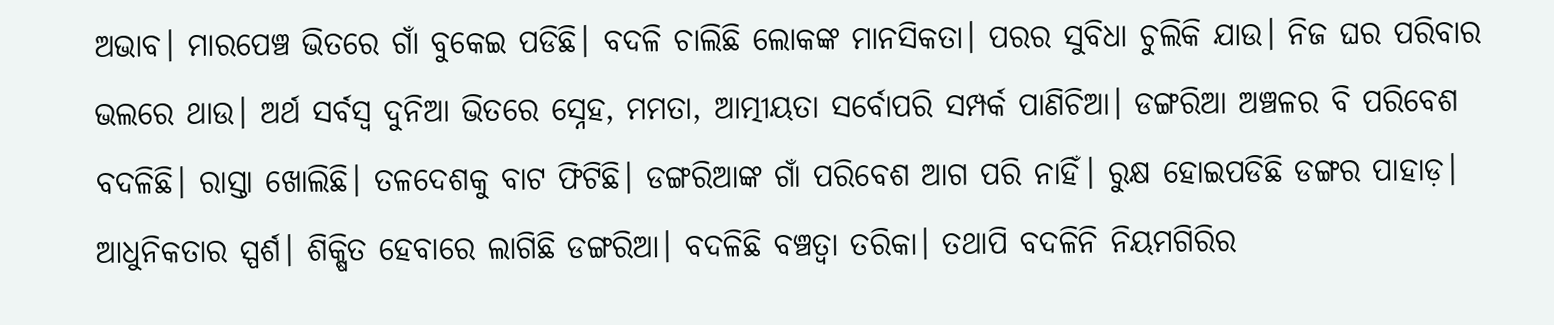ଅଭାବ। ମାରପେଞ୍ଚ ଭିତରେ ଗାଁ ବୁକେଇ ପଡିଛି। ବଦଳି ଚାଲିଛି ଲୋକଙ୍କ ମାନସିକତା। ପରର ସୁବିଧା ଚୁଲିକି ଯାଉ। ନିଜ ଘର ପରିବାର ଭଲରେ ଥାଉ। ଅର୍ଥ ସର୍ବସ୍ବ ଦୁନିଆ ଭିତରେ ସ୍ନେହ, ମମତା, ଆତ୍ମୀୟତା ସର୍ବୋପରି ସମ୍ପର୍କ ପାଣିଚିଆ। ଡଙ୍ଗରିଆ ଅଞ୍ଚଳର ବି ପରିବେଶ ବଦଳିଛି। ରାସ୍ତା ଖୋଲିଛି। ତଳଦେଶକୁ ବାଟ ଫିଟିଛି। ଡଙ୍ଗରିଆଙ୍କ ଗାଁ ପରିବେଶ ଆଗ ପରି ନାହିଁ। ରୁକ୍ଷ ହୋଇପଡିଛି ଡଙ୍ଗର ପାହାଡ଼। ଆଧୁନିକତାର ସ୍ପର୍ଶ। ଶିକ୍ଷିତ ହେବାରେ ଲାଗିଛି ଡଙ୍ଗରିଆ। ବଦଳିଛି ବଞ୍ଚତ୍ବା ତରିକା। ତଥାପି ବଦଳିନି ନିୟମଗିରିର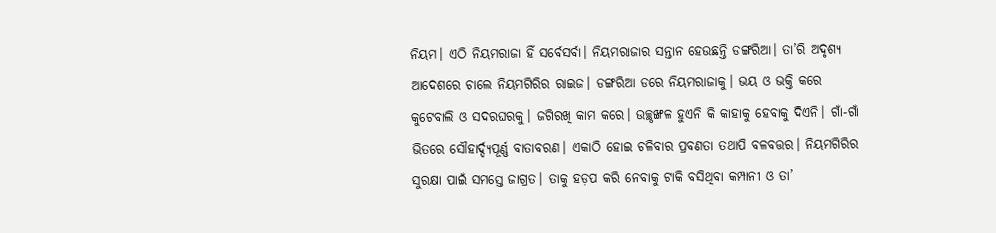ନିୟମ। ଏଠି ନିୟମରାଜା ହିଁ ସର୍ବେସର୍ବା। ନିୟମରାଜାର ସନ୍ତାନ ହେଉଛନ୍ତି ଡଙ୍ଗରିଆ। ତା’ରି ଅଦୃଶ୍ୟ ଆଦେଶରେ ଚାଲେ ନିୟମଗିରିର ରାଇଜ। ଡଙ୍ଗରିଆ ଡରେ ନିୟମରାଜାକୁ। ଭୟ ଓ ଭକ୍ତି କରେ କୁଟେବାଲି ଓ ସଦରଘରକୁ। ଜଗିରଖି କାମ କରେ। ଉଚ୍ଛୃଙ୍ଖଳ ହୁଏନି କି କାହାକୁ ହେବାକୁ ଦିଏନି। ଗାଁ-ଗାଁ ଭିତରେ ସୌହାର୍ଦ୍ଦ୍ୟପୂର୍ଣ୍ଣ ବାତାବରଣ। ଏକାଠି ହୋଇ ଚଳିବାର ପ୍ରବଣତା ତଥାପି ବଳବତ୍ତର। ନିୟମଗିରିର ସୁରକ୍ଷା ପାଇଁ ସମସ୍ତେ ଜାଗ୍ରତ। ତାକୁ ହଡ଼ପ କରି ନେବାକୁ ଟାକି ବସିଥିବା କମ୍ପାନୀ ଓ ତା’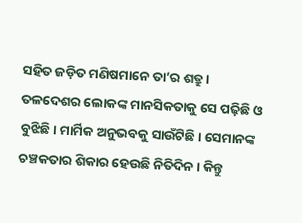ସହିତ ଜଡ଼ିତ ମଣିଷମାନେ ତା’ର ଶତ୍ରୁ। ତଳଦେଶର ଲୋକଙ୍କ ମାନସିକତାକୁ ସେ ପଢ଼ିଛି ଓ ବୁଝିଛି। ମାର୍ମିକ ଅନୁଭବକୁ ସାଉଁଟିଛି। ସେମାନଙ୍କ ଚଞ୍ଚକତାର ଶିକାର ହେଉଛି ନିତିଦିନ। କିନ୍ତୁ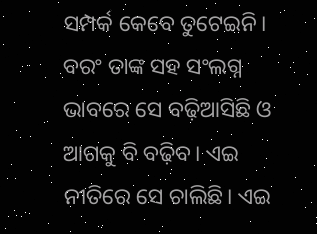ସମ୍ପର୍କ କେବେ ତୁଟେଇନି। ବରଂ ତାଙ୍କ ସହ ସଂଲଗ୍ନ ଭାବରେ ସେ ବଢ଼ିଆସିଛି ଓ ଆଗକୁ ବି ବଢ଼ିବ। ଏଇ ନୀତିରେ ସେ ଚାଲିଛି। ଏଇ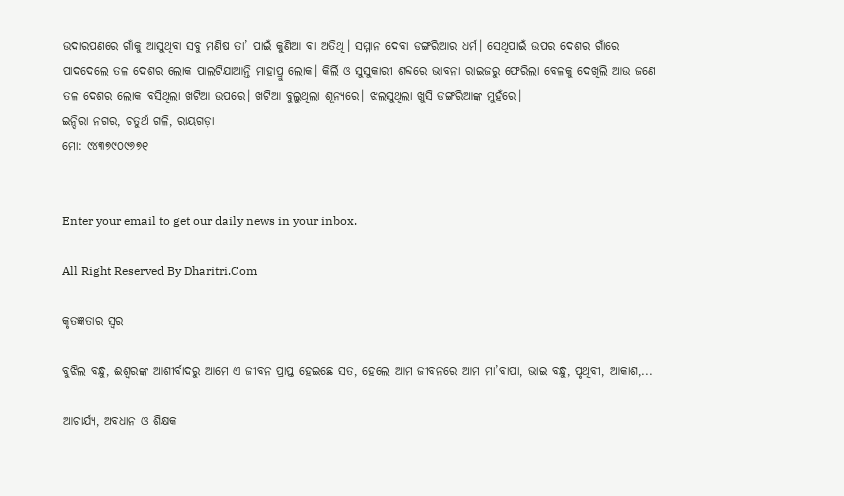ଉଦାରପଣରେ ଗାଁକୁ ଆସୁଥିବା ସବୁ ମଣିଷ ତା’ ପାଇଁ କୁଣିଆ ବା ଅତିଥି। ସମ୍ମାନ ଦେବା ଡଙ୍ଗରିଆର ଧର୍ମ। ସେଥିପାଇଁ ଉପର ଦେଶର ଗାଁରେ ପାଦଦେଲେ ତଳ ଦେଶର ଲୋକ ପାଲଟିଯାଆନ୍ତି ମାହାପ୍ରୁ ଲୋକ। କିର୍ଲି ଓ ସୁସୁକାରୀ ଶବ୍ଦରେ ଭାବନା ରାଇଜରୁ ଫେରିଲା ବେଳକୁ ଦେଖିଲି ଆଉ ଜଣେ ତଳ ଦେଶର ଲୋକ ବସିଥିଲା ଖଟିଆ ଉପରେ। ଖଟିଆ ବୁଲୁଥିଲା ଶୂନ୍ୟରେ। ଝଲସୁଥିଲା ଖୁସି ଡଙ୍ଗରିଆଙ୍କ ମୁହଁରେ।
ଇନ୍ଦିରା ନଗର, ଚତୁର୍ଥ ଗଳି, ରାୟଗଡ଼ା
ମୋ: ୯୪୩୭୯୦୯୬୭୧


Enter your email to get our daily news in your inbox.

All Right Reserved By Dharitri.Com

କୃତଜ୍ଞତାର ସ୍ବର

ବୁଝିଲ ବନ୍ଧୁ, ଈଶ୍ବରଙ୍କ ଆଶୀର୍ବାଦରୁ ଆମେ ଏ ଜୀବନ ପ୍ରାପ୍ତ ହେଇଛେ ସତ, ହେଲେ ଆମ ଜୀବନରେ ଆମ ମା’ବାପା, ଭାଇ ବନ୍ଧୁ, ପୃଥିବୀ, ଆକାଶ,...

ଆଚାର୍ଯ୍ୟ, ଅବଧାନ ଓ ଶିକ୍ଷକ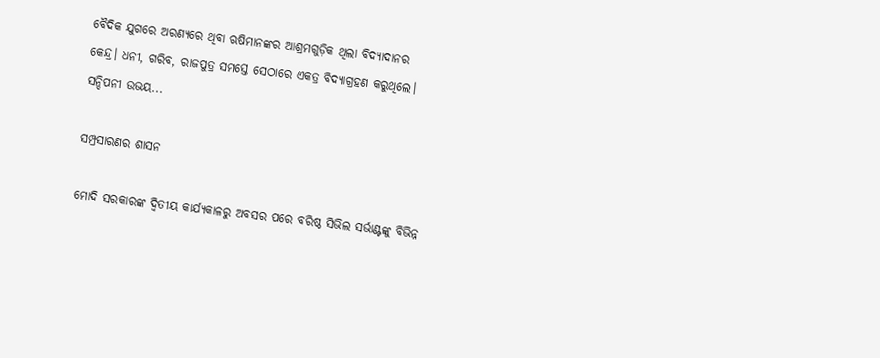ବୈଦିକ ଯୁଗରେ ଅରଣ୍ୟରେ ଥିବା ଋଷିମାନଙ୍କର ଆଶ୍ରମଗୁଡ଼ିକ ଥିଲା ବିଦ୍ୟାଦାନର କେନ୍ଦ୍ର। ଧନୀ, ଗରିବ, ରାଜପୁତ୍ର ସମସ୍ତେ ସେଠାରେ ଏକତ୍ର ବିଦ୍ୟାଗ୍ରହଣ କରୁଥିଲେ। ସନ୍ଦିପନୀ ଉଭୟ...

ସମ୍ପ୍ରସାରଣର ଶାସନ

ମୋଦି ସରକାରଙ୍କ ଦ୍ୱିତୀୟ କାର୍ଯ୍ୟକାଳରୁ ଅବସର ପରେ ବରିଷ୍ଠ ସିଭିଲ ସର୍ଭାଣ୍ଟଙ୍କୁ ବିଭିନ୍ନ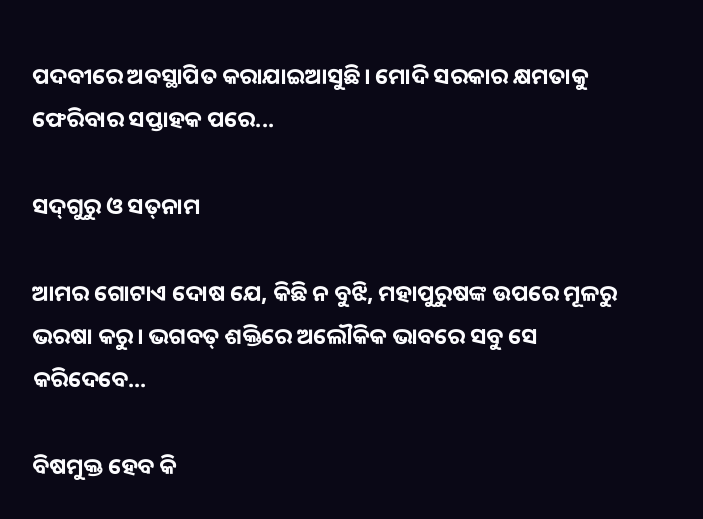ପଦବୀରେ ଅବସ୍ଥାପିତ କରାଯାଇଆସୁଛି। ମୋଦି ସରକାର କ୍ଷମତାକୁ ଫେରିବାର ସପ୍ତାହକ ପରେ...

ସଦ୍‌ଗୁରୁ ଓ ସତ୍‌ନାମ

ଆମର ଗୋଟାଏ ଦୋଷ ଯେ, କିଛି ନ ବୁଝି, ମହାପୁରୁଷଙ୍କ ଉପରେ ମୂଳରୁ ଭରଷା କରୁ। ଭଗବତ୍‌ ଶକ୍ତିରେ ଅଲୌକିକ ଭାବରେ ସବୁ ସେ କରିଦେବେ...

ବିଷମୁକ୍ତ ହେବ କି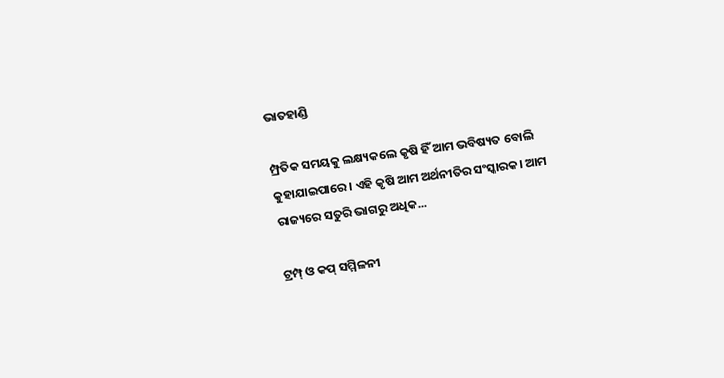ଭାତହାଣ୍ଡି

ମ୍ପ୍ରତିକ ସମୟକୁ ଲକ୍ଷ୍ୟକଲେ କୃଷି ହିଁ ଆମ ଭବିଷ୍ୟତ ବୋଲି କୁହାଯାଇପାରେ। ଏହି କୃଷି ଆମ ଅର୍ଥନୀତିର ସଂସ୍କାରକ। ଆମ ରାଜ୍ୟରେ ସତୁରି ଭାଗରୁ ଅଧିକ...

ଟ୍ରମ୍ପ୍‌ ଓ କପ୍‌ ସମ୍ମିଳନୀ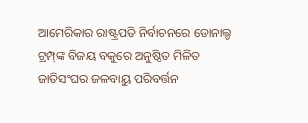ଆମେରିକାର ରାଷ୍ଟ୍ରପତି ନିର୍ବାଚନରେ ଡୋନାଲ୍ଡ ଟ୍ରମ୍ପ୍‌ଙ୍କ ବିଜୟ ବକୁରେ ଅନୁଷ୍ଠିତ ମିଳିତ ଜାତିସଂଘର ଜଳବାୟୁ ପରିବର୍ତ୍ତନ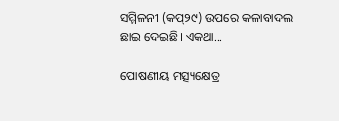ସମ୍ମିଳନୀ (କପ୍‌୨୯) ଉପରେ କଳାବାଦଲ ଛାଇ ଦେଇଛି। ଏକଥା...

ପୋଷଣୀୟ ମତ୍ସ୍ୟକ୍ଷେତ୍ର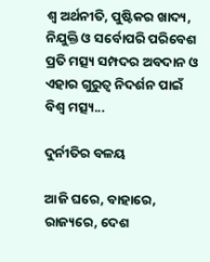ଶ୍ୱ ଅର୍ଥନୀତି, ପୁଷ୍ଟିକର ଖାଦ୍ୟ, ନିଯୁକ୍ତି ଓ ସର୍ବୋପରି ପରିବେଶ ପ୍ରତି ମତ୍ସ୍ୟ ସମ୍ପଦର ଅବଦାନ ଓ ଏହାର ଗୁରୁତ୍ୱ ନିଦର୍ଶନ ପାଇଁ ବିଶ୍ୱ ମତ୍ସ୍ୟ...

ଦୁର୍ନୀତିର ବଳୟ

ଆଜି ଘରେ, ବାହାରେ, ରାଜ୍ୟରେ, ଦେଶ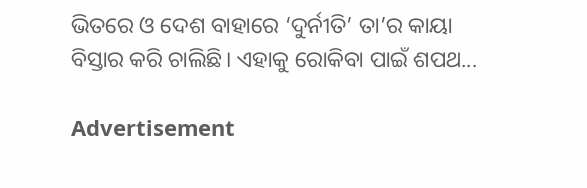ଭିତରେ ଓ ଦେଶ ବାହାରେ ‘ଦୁର୍ନୀତି’ ତା’ର କାୟା ବିସ୍ତାର କରି ଚାଲିଛି। ଏହାକୁ ରୋକିବା ପାଇଁ ଶପଥ...

Advertisement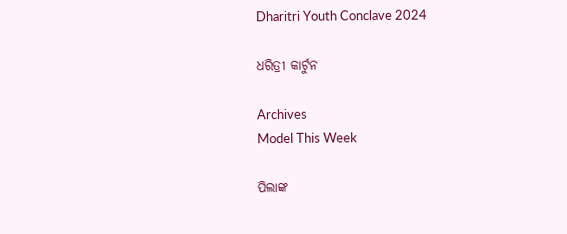Dharitri Youth Conclave 2024

ଧରିତ୍ରୀ କାର୍ଟୁନ

Archives
Model This Week

ପିଲାଙ୍କ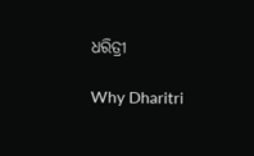ଧରିତ୍ରୀ

Why Dharitri